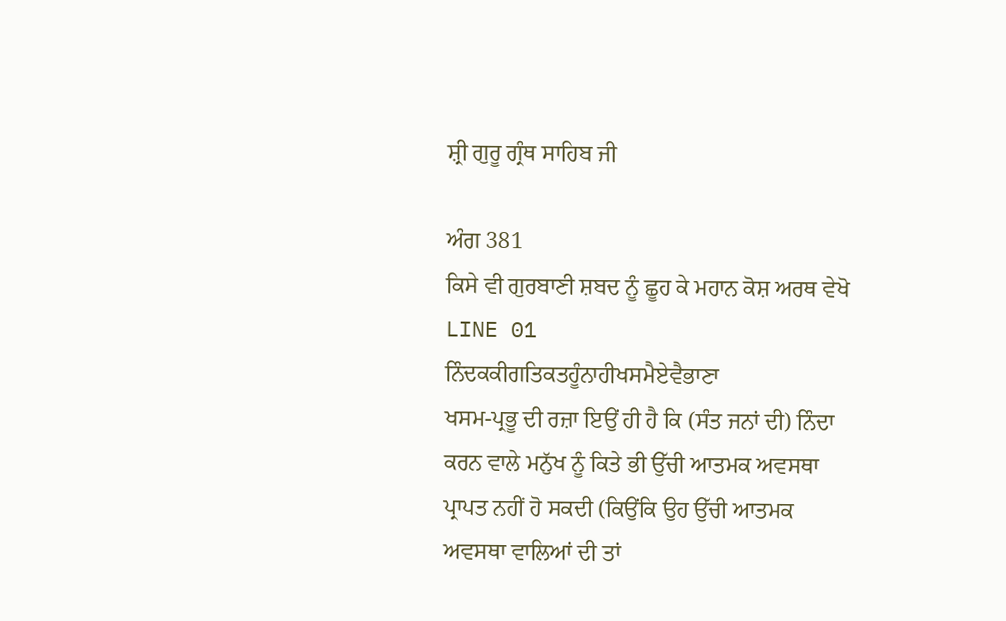ਸ਼੍ਰੀ ਗੁਰੂ ਗ੍ਰੰਥ ਸਾਹਿਬ ਜੀ

ਅੰਗ 381
ਕਿਸੇ ਵੀ ਗੁਰਬਾਣੀ ਸ਼ਬਦ ਨੂੰ ਛੂਹ ਕੇ ਮਹਾਨ ਕੋਸ਼ ਅਰਥ ਵੇਖੋ
LINE 01
ਨਿੰਦਕਕੀਗਤਿਕਤਹੂੰਨਾਹੀਖਸਮੈਏਵੈਭਾਣਾ
ਖਸਮ-ਪ੍ਰਭੂ ਦੀ ਰਜ਼ਾ ਇਉਂ ਹੀ ਹੈ ਕਿ (ਸੰਤ ਜਨਾਂ ਦੀ) ਨਿੰਦਾ ਕਰਨ ਵਾਲੇ ਮਨੁੱਖ ਨੂੰ ਕਿਤੇ ਭੀ ਉੱਚੀ ਆਤਮਕ ਅਵਸਥਾ ਪ੍ਰਾਪਤ ਨਹੀਂ ਹੋ ਸਕਦੀ (ਕਿਉਂਕਿ ਉਹ ਉੱਚੀ ਆਤਮਕ ਅਵਸਥਾ ਵਾਲਿਆਂ ਦੀ ਤਾਂ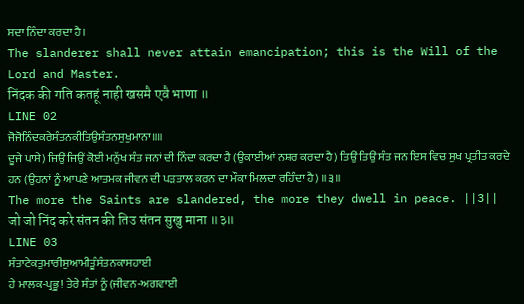ਸਦਾ ਨਿੰਦਾ ਕਰਦਾ ਹੈ।
The slanderer shall never attain emancipation; this is the Will of the Lord and Master.
निंदक की गति कतहूं नाही खसमै एवै भाणा ॥
LINE 02
ਜੋਜੋਨਿੰਦਕਰੇਸੰਤਨਕੀਤਿਉਸੰਤਨਸੁਖੁਮਾਨਾ॥॥
ਦੂਜੇ ਪਾਸੇ) ਜਿਉਂ ਜਿਉਂ ਕੋਈ ਮਨੁੱਖ ਸੰਤ ਜਨਾਂ ਦੀ ਨਿੰਦਾ ਕਰਦਾ ਹੈ (ਉਕਾਈਆਂ ਨਸ਼ਰ ਕਰਦਾ ਹੈ) ਤਿਉਂ ਤਿਉਂ ਸੰਤ ਜਨ ਇਸ ਵਿਚ ਸੁਖ ਪ੍ਰਤੀਤ ਕਰਦੇ ਹਨ (ਉਹਨਾਂ ਨੂੰ ਆਪਣੇ ਆਤਮਕ ਜੀਵਨ ਦੀ ਪੜਤਾਲ ਕਰਨ ਦਾ ਮੌਕਾ ਮਿਲਦਾ ਰਹਿੰਦਾ ਹੈ) ॥੩॥
The more the Saints are slandered, the more they dwell in peace. ||3||
जो जो निंद करे संतन की तिउ संतन सुखु माना ॥३॥
LINE 03
ਸੰਤਾਟੇਕਤੁਮਾਰੀਸੁਆਮੀਤੂੰਸੰਤਨਕਾਸਹਾਈ
ਹੇ ਮਾਲਕ-ਪ੍ਰਭੂ! ਤੇਰੇ ਸੰਤਾਂ ਨੂੰ (ਜੀਵਨ-ਅਗਵਾਈ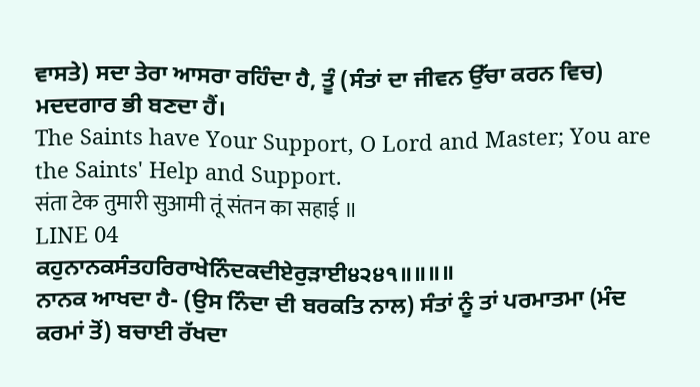ਵਾਸਤੇ) ਸਦਾ ਤੇਰਾ ਆਸਰਾ ਰਹਿੰਦਾ ਹੈ, ਤੂੰ (ਸੰਤਾਂ ਦਾ ਜੀਵਨ ਉੱਚਾ ਕਰਨ ਵਿਚ) ਮਦਦਗਾਰ ਭੀ ਬਣਦਾ ਹੈਂ।
The Saints have Your Support, O Lord and Master; You are the Saints' Help and Support.
संता टेक तुमारी सुआमी तूं संतन का सहाई ॥
LINE 04
ਕਹੁਨਾਨਕਸੰਤਹਰਿਰਾਖੇਨਿੰਦਕਦੀਏਰੁੜਾਈ੪੨੪੧॥॥॥॥
ਨਾਨਕ ਆਖਦਾ ਹੈ- (ਉਸ ਨਿੰਦਾ ਦੀ ਬਰਕਤਿ ਨਾਲ) ਸੰਤਾਂ ਨੂੰ ਤਾਂ ਪਰਮਾਤਮਾ (ਮੰਦ ਕਰਮਾਂ ਤੋਂ) ਬਚਾਈ ਰੱਖਦਾ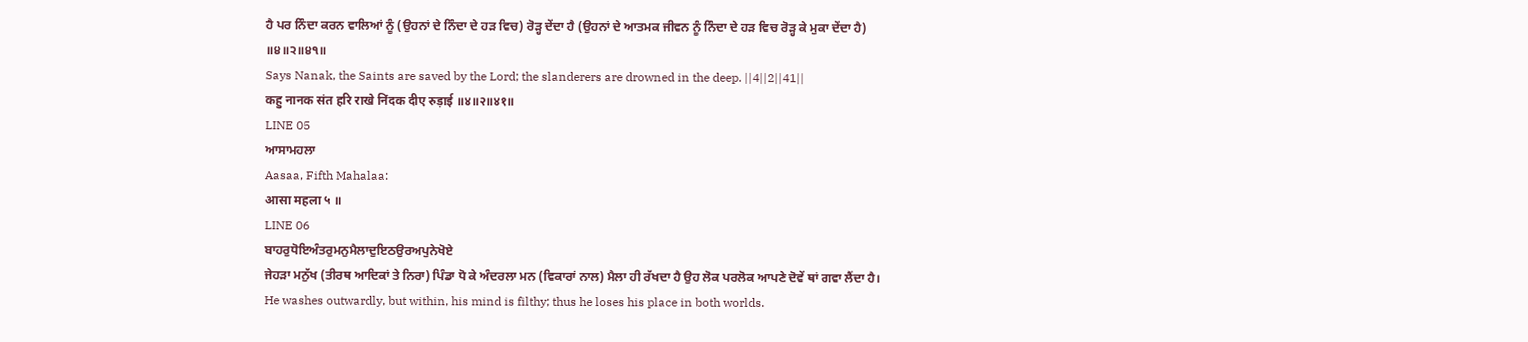ਹੈ ਪਰ ਨਿੰਦਾ ਕਰਨ ਵਾਲਿਆਂ ਨੂੰ (ਉਹਨਾਂ ਦੇ ਨਿੰਦਾ ਦੇ ਹੜ ਵਿਚ) ਰੋੜ੍ਹ ਦੇਂਦਾ ਹੈ (ਉਹਨਾਂ ਦੇ ਆਤਮਕ ਜੀਵਨ ਨੂੰ ਨਿੰਦਾ ਦੇ ਹੜ ਵਿਚ ਰੋੜ੍ਹ ਕੇ ਮੁਕਾ ਦੇਂਦਾ ਹੈ) ॥੪॥੨॥੪੧॥
Says Nanak, the Saints are saved by the Lord; the slanderers are drowned in the deep. ||4||2||41||
कहु नानक संत हरि राखे निंदक दीए रुड़ाई ॥४॥२॥४१॥
LINE 05
ਆਸਾਮਹਲਾ
Aasaa, Fifth Mahalaa:
आसा महला ५ ॥
LINE 06
ਬਾਹਰੁਧੋਇਅੰਤਰੁਮਨੁਮੈਲਾਦੁਇਠਉਰਅਪੁਨੇਖੋਏ
ਜੇਹੜਾ ਮਨੁੱਖ (ਤੀਰਥ ਆਦਿਕਾਂ ਤੇ ਨਿਰਾ) ਪਿੰਡਾ ਧੋ ਕੇ ਅੰਦਰਲਾ ਮਨ (ਵਿਕਾਰਾਂ ਨਾਲ) ਮੈਲਾ ਹੀ ਰੱਖਦਾ ਹੈ ਉਹ ਲੋਕ ਪਰਲੋਕ ਆਪਣੇ ਦੋਵੇਂ ਥਾਂ ਗਵਾ ਲੈਂਦਾ ਹੈ।
He washes outwardly, but within, his mind is filthy; thus he loses his place in both worlds.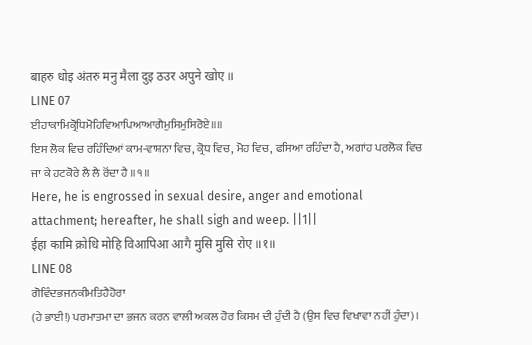बाहरु धोइ अंतरु मनु मैला दुइ ठउर अपुने खोए ॥
LINE 07
ਈਹਾਕਾਮਿਕ੍ਰੋਧਿਮੋਹਿਵਿਆਪਿਆਆਗੈਮੁਸਿਮੁਸਿਰੋਏ॥॥
ਇਸ ਲੋਕ ਵਿਚ ਰਹਿੰਦਿਆਂ ਕਾਮ-ਵਾਸ਼ਨਾ ਵਿਚ, ਕ੍ਰੋਧ ਵਿਚ, ਮੋਹ ਵਿਚ, ਫਸਿਆ ਰਹਿੰਦਾ ਹੈ, ਅਗਾਂਹ ਪਰਲੋਕ ਵਿਚ ਜਾ ਕੇ ਹਟਕੋਰੇ ਲੈ ਲੈ ਰੋਂਦਾ ਹੈ ॥੧॥
Here, he is engrossed in sexual desire, anger and emotional attachment; hereafter, he shall sigh and weep. ||1||
ईहा कामि क्रोधि मोहि विआपिआ आगै मुसि मुसि रोए ॥१॥
LINE 08
ਗੋਵਿੰਦਭਜਨਕੀਮਤਿਹੈਹੋਰਾ
(ਹੇ ਭਾਈ!) ਪਰਮਾਤਮਾ ਦਾ ਭਜਨ ਕਰਨ ਵਾਲੀ ਅਕਲ ਹੋਰ ਕਿਸਮ ਦੀ ਹੁੰਦੀ ਹੈ (ਉਸ ਵਿਚ ਵਿਖਾਵਾ ਨਹੀਂ ਹੁੰਦਾ)।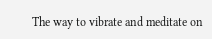The way to vibrate and meditate on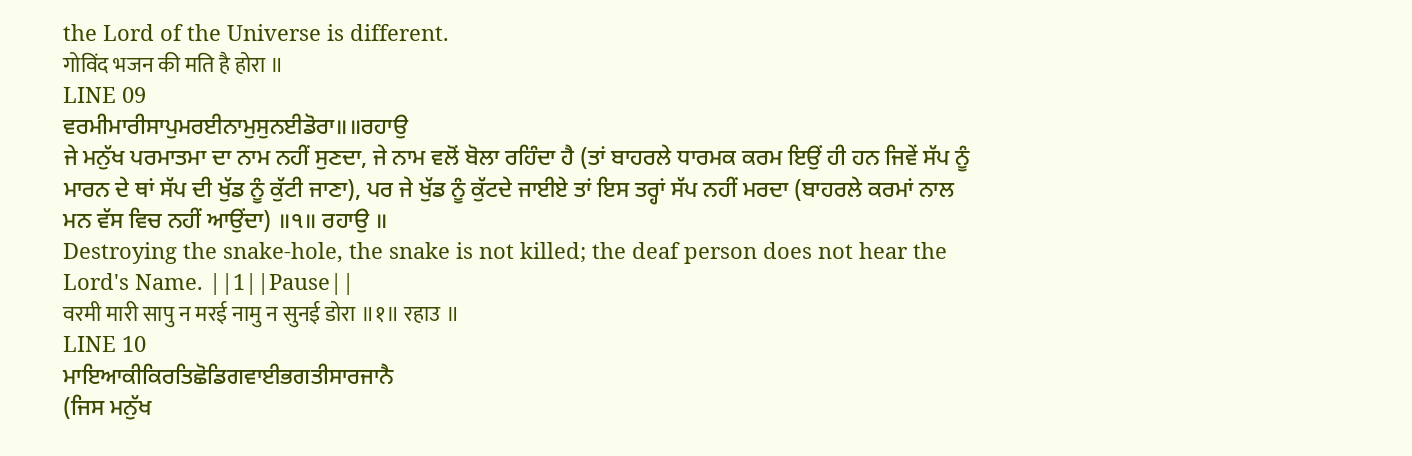the Lord of the Universe is different.
गोविंद भजन की मति है होरा ॥
LINE 09
ਵਰਮੀਮਾਰੀਸਾਪੁਮਰਈਨਾਮੁਸੁਨਈਡੋਰਾ॥॥ਰਹਾਉ
ਜੇ ਮਨੁੱਖ ਪਰਮਾਤਮਾ ਦਾ ਨਾਮ ਨਹੀਂ ਸੁਣਦਾ, ਜੇ ਨਾਮ ਵਲੋਂ ਬੋਲਾ ਰਹਿੰਦਾ ਹੈ (ਤਾਂ ਬਾਹਰਲੇ ਧਾਰਮਕ ਕਰਮ ਇਉਂ ਹੀ ਹਨ ਜਿਵੇਂ ਸੱਪ ਨੂੰ ਮਾਰਨ ਦੇ ਥਾਂ ਸੱਪ ਦੀ ਖੁੱਡ ਨੂੰ ਕੁੱਟੀ ਜਾਣਾ), ਪਰ ਜੇ ਖੁੱਡ ਨੂੰ ਕੁੱਟਦੇ ਜਾਈਏ ਤਾਂ ਇਸ ਤਰ੍ਹਾਂ ਸੱਪ ਨਹੀਂ ਮਰਦਾ (ਬਾਹਰਲੇ ਕਰਮਾਂ ਨਾਲ ਮਨ ਵੱਸ ਵਿਚ ਨਹੀਂ ਆਉਂਦਾ) ॥੧॥ ਰਹਾਉ ॥
Destroying the snake-hole, the snake is not killed; the deaf person does not hear the Lord's Name. ||1||Pause||
वरमी मारी सापु न मरई नामु न सुनई डोरा ॥१॥ रहाउ ॥
LINE 10
ਮਾਇਆਕੀਕਿਰਤਿਛੋਡਿਗਵਾਈਭਗਤੀਸਾਰਜਾਨੈ
(ਜਿਸ ਮਨੁੱਖ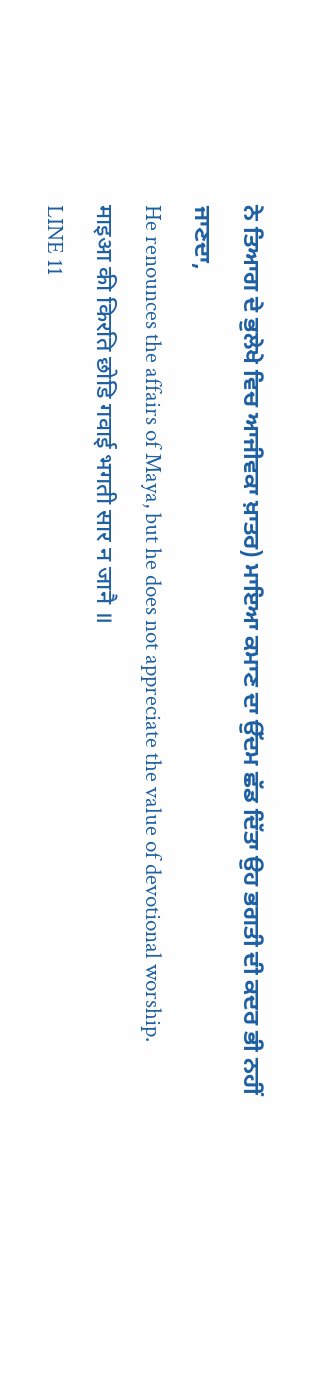ਨੇ ਤਿਆਗ ਦੇ ਭੁਲੇਖੇ ਵਿਚ ਆਜੀਵਕਾ ਖ਼ਾਤਰ) ਮਾਇਆ ਕਮਾਣ ਦਾ ਉੱਦਮ ਛੱਡ ਦਿੱਤਾ ਉਹ ਭਗਤੀ ਦੀ ਕਦਰ ਭੀ ਨਹੀਂ ਜਾਣਦਾ,
He renounces the affairs of Maya, but he does not appreciate the value of devotional worship.
माइआ की किरति छोडि गवाई भगती सार न जानै ॥
LINE 11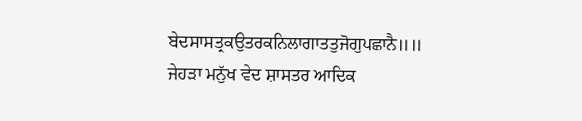ਬੇਦਸਾਸਤ੍ਰਕਉਤਰਕਨਿਲਾਗਾਤਤੁਜੋਗੁਪਛਾਨੈ॥॥
ਜੇਹੜਾ ਮਨੁੱਖ ਵੇਦ ਸ਼ਾਸਤਰ ਆਦਿਕ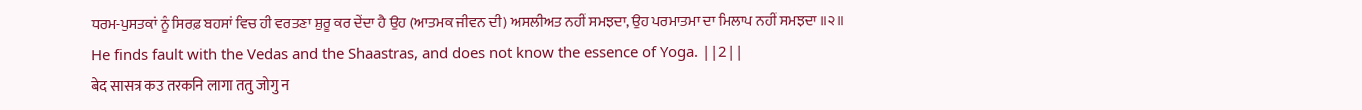ਧਰਮ-ਪੁਸਤਕਾਂ ਨੂੰ ਸਿਰਫ਼ ਬਹਸਾਂ ਵਿਚ ਹੀ ਵਰਤਣਾ ਸ਼ੁਰੂ ਕਰ ਦੇਂਦਾ ਹੈ ਉਹ (ਆਤਮਕ ਜੀਵਨ ਦੀ) ਅਸਲੀਅਤ ਨਹੀਂ ਸਮਝਦਾ, ਉਹ ਪਰਮਾਤਮਾ ਦਾ ਮਿਲਾਪ ਨਹੀਂ ਸਮਝਦਾ ॥੨॥
He finds fault with the Vedas and the Shaastras, and does not know the essence of Yoga. ||2||
बेद सासत्र कउ तरकनि लागा ततु जोगु न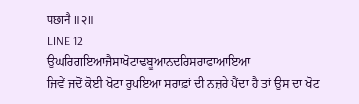पछानै ॥२॥
LINE 12
ਉਘਰਿਗਇਆਜੈਸਾਖੋਟਾਢਬੂਆਨਦਰਿਸਰਾਫਾਆਇਆ
ਜਿਵੇਂ ਜਦੋਂ ਕੋਈ ਖੋਟਾ ਰੁਪਇਆ ਸਰਾਫ਼ਾਂ ਦੀ ਨਜ਼ਰੇ ਪੈਂਦਾ ਹੈ ਤਾਂ ਉਸ ਦਾ ਖੋਟ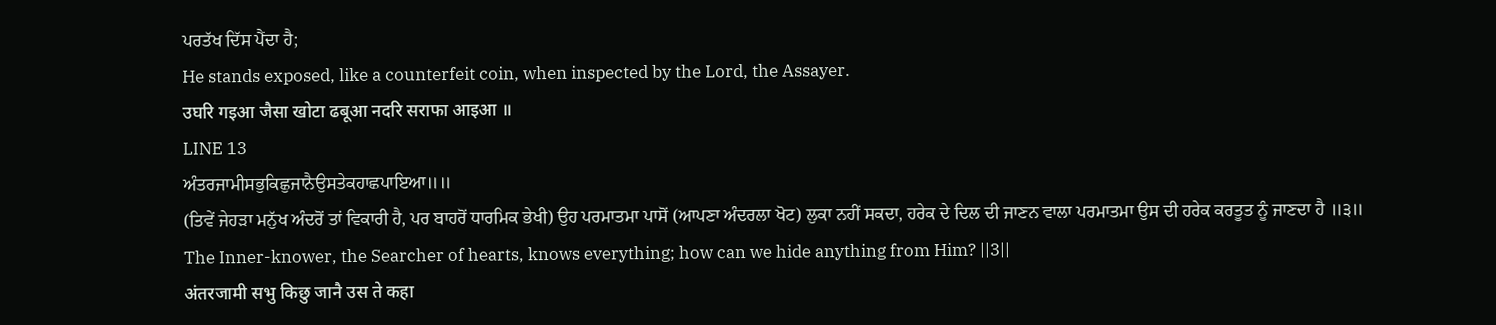ਪਰਤੱਖ ਦਿੱਸ ਪੈਂਦਾ ਹੈ;
He stands exposed, like a counterfeit coin, when inspected by the Lord, the Assayer.
उघरि गइआ जैसा खोटा ढबूआ नदरि सराफा आइआ ॥
LINE 13
ਅੰਤਰਜਾਮੀਸਭੁਕਿਛੁਜਾਨੈਉਸਤੇਕਹਾਛਪਾਇਆ॥॥
(ਤਿਵੇਂ ਜੇਹੜਾ ਮਨੁੱਖ ਅੰਦਰੋਂ ਤਾਂ ਵਿਕਾਰੀ ਹੈ, ਪਰ ਬਾਹਰੋਂ ਧਾਰਮਿਕ ਭੇਖੀ) ਉਹ ਪਰਮਾਤਮਾ ਪਾਸੋਂ (ਆਪਣਾ ਅੰਦਰਲਾ ਖੋਟ) ਲੁਕਾ ਨਹੀਂ ਸਕਦਾ, ਹਰੇਕ ਦੇ ਦਿਲ ਦੀ ਜਾਣਨ ਵਾਲਾ ਪਰਮਾਤਮਾ ਉਸ ਦੀ ਹਰੇਕ ਕਰਤੂਤ ਨੂੰ ਜਾਣਦਾ ਹੈ ॥੩॥
The Inner-knower, the Searcher of hearts, knows everything; how can we hide anything from Him? ||3||
अंतरजामी सभु किछु जानै उस ते कहा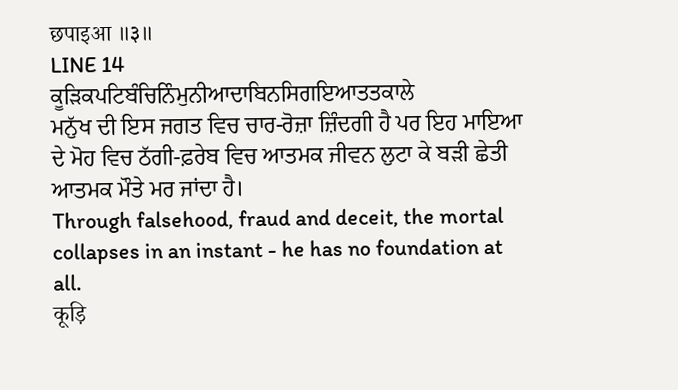छपाइआ ॥३॥
LINE 14
ਕੂੜਿਕਪਟਿਬੰਚਿਨਿੰਮੁਨੀਆਦਾਬਿਨਸਿਗਇਆਤਤਕਾਲੇ
ਮਨੁੱਖ ਦੀ ਇਸ ਜਗਤ ਵਿਚ ਚਾਰ-ਰੋਜ਼ਾ ਜ਼ਿੰਦਗੀ ਹੈ ਪਰ ਇਹ ਮਾਇਆ ਦੇ ਮੋਹ ਵਿਚ ਠੱਗੀ-ਫ਼ਰੇਬ ਵਿਚ ਆਤਮਕ ਜੀਵਨ ਲੁਟਾ ਕੇ ਬੜੀ ਛੇਤੀ ਆਤਮਕ ਮੌਤੇ ਮਰ ਜਾਂਦਾ ਹੈ।
Through falsehood, fraud and deceit, the mortal collapses in an instant - he has no foundation at all.
कूड़ि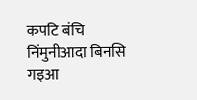कपटि बंचि निंमुनीआदा बिनसि गइआ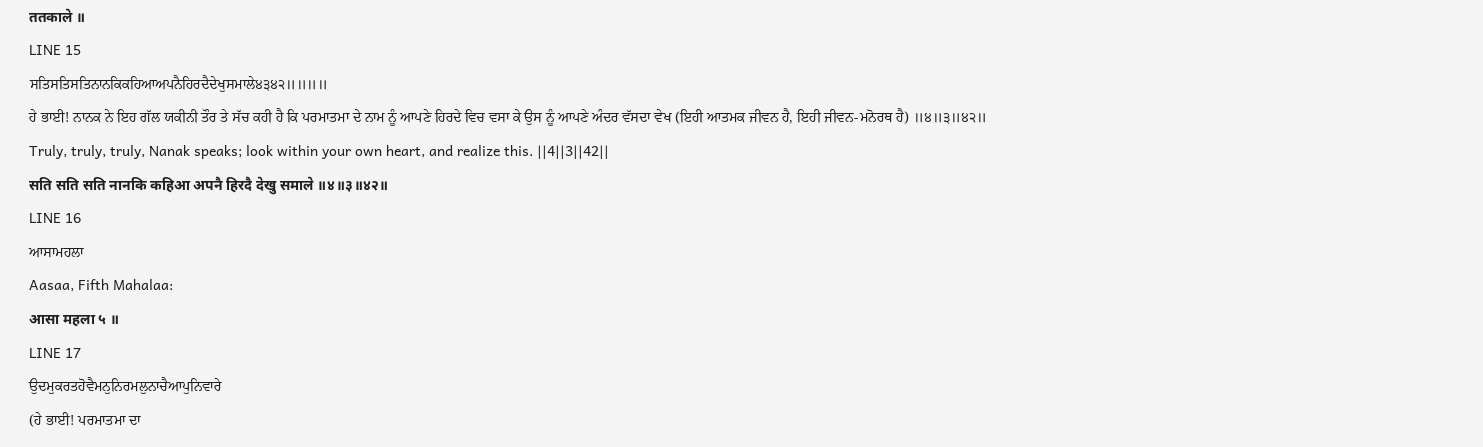ततकाले ॥
LINE 15
ਸਤਿਸਤਿਸਤਿਨਾਨਕਿਕਹਿਆਅਪਨੈਹਿਰਦੈਦੇਖੁਸਮਾਲੇ੪੩੪੨॥॥॥॥
ਹੇ ਭਾਈ! ਨਾਨਕ ਨੇ ਇਹ ਗੱਲ ਯਕੀਨੀ ਤੌਰ ਤੇ ਸੱਚ ਕਹੀ ਹੈ ਕਿ ਪਰਮਾਤਮਾ ਦੇ ਨਾਮ ਨੂੰ ਆਪਣੇ ਹਿਰਦੇ ਵਿਚ ਵਸਾ ਕੇ ਉਸ ਨੂੰ ਆਪਣੇ ਅੰਦਰ ਵੱਸਦਾ ਵੇਖ (ਇਹੀ ਆਤਮਕ ਜੀਵਨ ਹੈ, ਇਹੀ ਜੀਵਨ-ਮਨੋਰਥ ਹੈ) ॥੪॥੩॥੪੨॥
Truly, truly, truly, Nanak speaks; look within your own heart, and realize this. ||4||3||42||
सति सति सति नानकि कहिआ अपनै हिरदै देखु समाले ॥४॥३॥४२॥
LINE 16
ਆਸਾਮਹਲਾ
Aasaa, Fifth Mahalaa:
आसा महला ५ ॥
LINE 17
ਉਦਮੁਕਰਤਹੋਵੈਮਨੁਨਿਰਮਲੁਨਾਚੈਆਪੁਨਿਵਾਰੇ
(ਹੇ ਭਾਈ! ਪਰਮਾਤਮਾ ਦਾ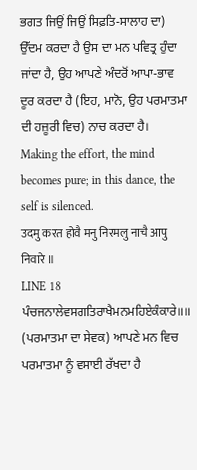ਭਗਤ ਜਿਉਂ ਜਿਉਂ ਸਿਫ਼ਤਿ-ਸਾਲਾਹ ਦਾ) ਉੱਦਮ ਕਰਦਾ ਹੈ ਉਸ ਦਾ ਮਨ ਪਵਿਤ੍ਰ ਹੁੰਦਾ ਜਾਂਦਾ ਹੈ, ਉਹ ਆਪਣੇ ਅੰਦਰੋਂ ਆਪਾ-ਭਾਵ ਦੂਰ ਕਰਦਾ ਹੈ (ਇਹ, ਮਾਨੋ, ਉਹ ਪਰਮਾਤਮਾ ਦੀ ਹਜ਼ੂਰੀ ਵਿਚ) ਨਾਚ ਕਰਦਾ ਹੈ।
Making the effort, the mind becomes pure; in this dance, the self is silenced.
उदमु करत होवै मनु निरमलु नाचै आपु निवारे ॥
LINE 18
ਪੰਚਜਨਾਲੇਵਸਗਤਿਰਾਖੈਮਨਮਹਿਏਕੰਕਾਰੇ॥॥
(ਪਰਮਾਤਮਾ ਦਾ ਸੇਵਕ) ਆਪਣੇ ਮਨ ਵਿਚ ਪਰਮਾਤਮਾ ਨੂੰ ਵਸਾਈ ਰੱਖਦਾ ਹੈ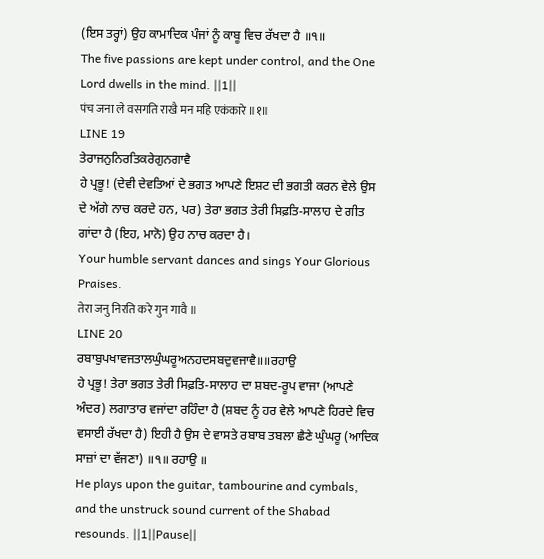(ਇਸ ਤਰ੍ਹਾਂ) ਉਹ ਕਾਮਾਦਿਕ ਪੰਜਾਂ ਨੂੰ ਕਾਬੂ ਵਿਚ ਰੱਖਦਾ ਹੈ ॥੧॥
The five passions are kept under control, and the One Lord dwells in the mind. ||1||
पंच जना ले वसगति राखै मन महि एकंकारे ॥१॥
LINE 19
ਤੇਰਾਜਨੁਨਿਰਤਿਕਰੇਗੁਨਗਾਵੈ
ਹੇ ਪ੍ਰਭੂ! (ਦੇਵੀ ਦੇਵਤਿਆਂ ਦੇ ਭਗਤ ਆਪਣੇ ਇਸ਼ਟ ਦੀ ਭਗਤੀ ਕਰਨ ਵੇਲੇ ਉਸ ਦੇ ਅੱਗੇ ਨਾਚ ਕਰਦੇ ਹਨ, ਪਰ) ਤੇਰਾ ਭਗਤ ਤੇਰੀ ਸਿਫ਼ਤਿ-ਸਾਲਾਹ ਦੇ ਗੀਤ ਗਾਂਦਾ ਹੈ (ਇਹ, ਮਾਨੋ) ਉਹ ਨਾਚ ਕਰਦਾ ਹੈ।
Your humble servant dances and sings Your Glorious Praises.
तेरा जनु निरति करे गुन गावै ॥
LINE 20
ਰਬਾਬੁਪਖਾਵਜਤਾਲਘੁੰਘਰੂਅਨਹਦਸਬਦੁਵਜਾਵੈ॥॥ਰਹਾਉ
ਹੇ ਪ੍ਰਭੂ! ਤੇਰਾ ਭਗਤ ਤੇਰੀ ਸਿਫ਼ਤਿ-ਸਾਲਾਹ ਦਾ ਸ਼ਬਦ-ਰੂਪ ਵਾਜਾ (ਆਪਣੇ ਅੰਦਰ) ਲਗਾਤਾਰ ਵਜਾਂਦਾ ਰਹਿੰਦਾ ਹੈ (ਸ਼ਬਦ ਨੂੰ ਹਰ ਵੇਲੇ ਆਪਣੇ ਹਿਰਦੇ ਵਿਚ ਵਸਾਈ ਰੱਖਦਾ ਹੈ) ਇਹੀ ਹੈ ਉਸ ਦੇ ਵਾਸਤੇ ਰਬਾਬ ਤਬਲਾ ਛੈਣੇ ਘੁੰਘਰੂ (ਆਦਿਕ ਸਾਜ਼ਾਂ ਦਾ ਵੱਜਣਾ) ॥੧॥ ਰਹਾਉ ॥
He plays upon the guitar, tambourine and cymbals, and the unstruck sound current of the Shabad resounds. ||1||Pause||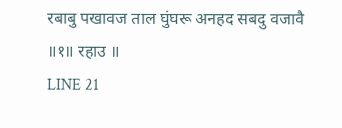रबाबु पखावज ताल घुंघरू अनहद सबदु वजावै ॥१॥ रहाउ ॥
LINE 21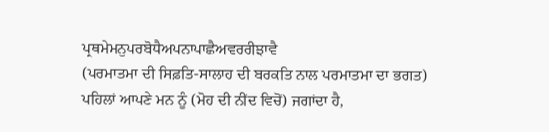ਪ੍ਰਥਮੇਮਨੁਪਰਬੋਧੈਅਪਨਾਪਾਛੈਅਵਰਰੀਝਾਵੈ
(ਪਰਮਾਤਮਾ ਦੀ ਸਿਫ਼ਤਿ-ਸਾਲਾਹ ਦੀ ਬਰਕਤਿ ਨਾਲ ਪਰਮਾਤਮਾ ਦਾ ਭਗਤ) ਪਹਿਲਾਂ ਆਪਣੇ ਮਨ ਨੂੰ (ਮੋਹ ਦੀ ਨੀਂਦ ਵਿਚੋਂ) ਜਗਾਂਦਾ ਹੈ,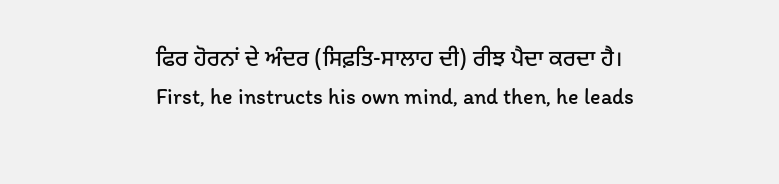ਫਿਰ ਹੋਰਨਾਂ ਦੇ ਅੰਦਰ (ਸਿਫ਼ਤਿ-ਸਾਲਾਹ ਦੀ) ਰੀਝ ਪੈਦਾ ਕਰਦਾ ਹੈ।
First, he instructs his own mind, and then, he leads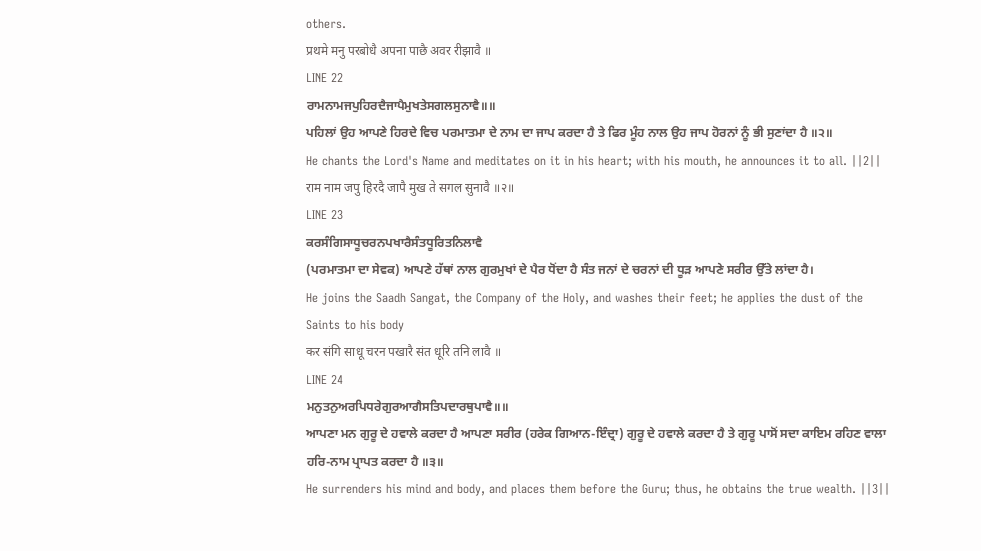others.
प्रथमे मनु परबोधै अपना पाछै अवर रीझावै ॥
LINE 22
ਰਾਮਨਾਮਜਪੁਹਿਰਦੈਜਾਪੈਮੁਖਤੇਸਗਲਸੁਨਾਵੈ॥॥
ਪਹਿਲਾਂ ਉਹ ਆਪਣੇ ਹਿਰਦੇ ਵਿਚ ਪਰਮਾਤਮਾ ਦੇ ਨਾਮ ਦਾ ਜਾਪ ਕਰਦਾ ਹੈ ਤੇ ਫਿਰ ਮੂੰਹ ਨਾਲ ਉਹ ਜਾਪ ਹੋਰਨਾਂ ਨੂੰ ਭੀ ਸੁਣਾਂਦਾ ਹੈ ॥੨॥
He chants the Lord's Name and meditates on it in his heart; with his mouth, he announces it to all. ||2||
राम नाम जपु हिरदै जापै मुख ते सगल सुनावै ॥२॥
LINE 23
ਕਰਸੰਗਿਸਾਧੂਚਰਨਪਖਾਰੈਸੰਤਧੂਰਿਤਨਿਲਾਵੈ
(ਪਰਮਾਤਮਾ ਦਾ ਸੇਵਕ) ਆਪਣੇ ਹੱਥਾਂ ਨਾਲ ਗੁਰਮੁਖਾਂ ਦੇ ਪੈਰ ਧੋਂਦਾ ਹੈ ਸੰਤ ਜਨਾਂ ਦੇ ਚਰਨਾਂ ਦੀ ਧੂੜ ਆਪਣੇ ਸਰੀਰ ਉੱਤੇ ਲਾਂਦਾ ਹੈ।
He joins the Saadh Sangat, the Company of the Holy, and washes their feet; he applies the dust of the Saints to his body
कर संगि साधू चरन पखारै संत धूरि तनि लावै ॥
LINE 24
ਮਨੁਤਨੁਅਰਪਿਧਰੇਗੁਰਆਗੈਸਤਿਪਦਾਰਥੁਪਾਵੈ॥॥
ਆਪਣਾ ਮਨ ਗੁਰੂ ਦੇ ਹਵਾਲੇ ਕਰਦਾ ਹੈ ਆਪਣਾ ਸਰੀਰ (ਹਰੇਕ ਗਿਆਨ-ਇੰਦ੍ਰਾ) ਗੁਰੂ ਦੇ ਹਵਾਲੇ ਕਰਦਾ ਹੈ ਤੇ ਗੁਰੂ ਪਾਸੋਂ ਸਦਾ ਕਾਇਮ ਰਹਿਣ ਵਾਲਾ ਹਰਿ-ਨਾਮ ਪ੍ਰਾਪਤ ਕਰਦਾ ਹੈ ॥੩॥
He surrenders his mind and body, and places them before the Guru; thus, he obtains the true wealth. ||3||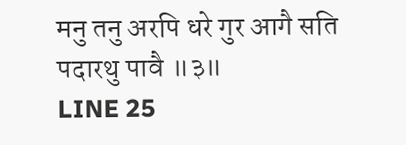मनु तनु अरपि धरे गुर आगै सति पदारथु पावै ॥३॥
LINE 25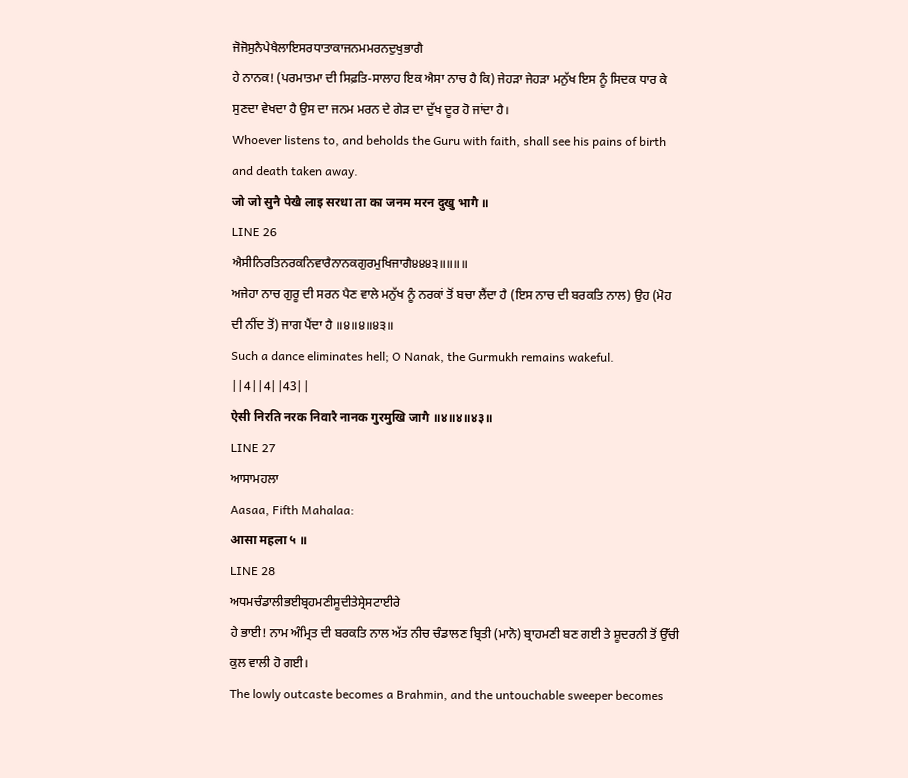ਜੋਜੋਸੁਨੈਪੇਖੈਲਾਇਸਰਧਾਤਾਕਾਜਨਮਮਰਨਦੁਖੁਭਾਗੈ
ਹੇ ਨਾਨਕ! (ਪਰਮਾਤਮਾ ਦੀ ਸਿਫ਼ਤਿ-ਸਾਲਾਹ ਇਕ ਐਸਾ ਨਾਚ ਹੈ ਕਿ) ਜੇਹੜਾ ਜੇਹੜਾ ਮਨੁੱਖ ਇਸ ਨੂੰ ਸਿਦਕ ਧਾਰ ਕੇ ਸੁਣਦਾ ਵੇਖਦਾ ਹੈ ਉਸ ਦਾ ਜਨਮ ਮਰਨ ਦੇ ਗੇੜ ਦਾ ਦੁੱਖ ਦੂਰ ਹੋ ਜਾਂਦਾ ਹੈ।
Whoever listens to, and beholds the Guru with faith, shall see his pains of birth and death taken away.
जो जो सुनै पेखै लाइ सरधा ता का जनम मरन दुखु भागै ॥
LINE 26
ਐਸੀਨਿਰਤਿਨਰਕਨਿਵਾਰੈਨਾਨਕਗੁਰਮੁਖਿਜਾਗੈ੪੪੪੩॥॥॥॥
ਅਜੇਹਾ ਨਾਚ ਗੁਰੂ ਦੀ ਸਰਨ ਪੈਣ ਵਾਲੇ ਮਨੁੱਖ ਨੂੰ ਨਰਕਾਂ ਤੋਂ ਬਚਾ ਲੈਂਦਾ ਹੈ (ਇਸ ਨਾਚ ਦੀ ਬਰਕਤਿ ਨਾਲ) ਉਹ (ਮੋਹ ਦੀ ਨੀਂਦ ਤੋਂ) ਜਾਗ ਪੈਂਦਾ ਹੈ ॥੪॥੪॥੪੩॥
Such a dance eliminates hell; O Nanak, the Gurmukh remains wakeful. ||4||4||43||
ऐसी निरति नरक निवारै नानक गुरमुखि जागै ॥४॥४॥४३॥
LINE 27
ਆਸਾਮਹਲਾ
Aasaa, Fifth Mahalaa:
आसा महला ५ ॥
LINE 28
ਅਧਮਚੰਡਾਲੀਭਈਬ੍ਰਹਮਣੀਸੂਦੀਤੇਸ੍ਰੇਸਟਾਈਰੇ
ਹੇ ਭਾਈ! ਨਾਮ ਅੰਮ੍ਰਿਤ ਦੀ ਬਰਕਤਿ ਨਾਲ ਅੱਤ ਨੀਚ ਚੰਡਾਲਣ ਬ੍ਰਿਤੀ (ਮਾਨੋ) ਬ੍ਰਾਹਮਣੀ ਬਣ ਗਈ ਤੇ ਸ਼ੂਦਰਨੀ ਤੋਂ ਉੱਚੀ ਕੁਲ ਵਾਲੀ ਹੋ ਗਈ।
The lowly outcaste becomes a Brahmin, and the untouchable sweeper becomes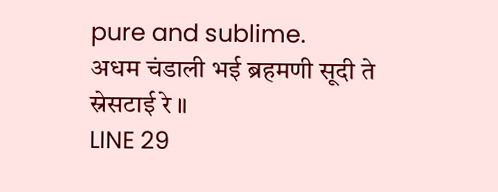pure and sublime.
अधम चंडाली भई ब्रहमणी सूदी ते स्रेसटाई रे ॥
LINE 29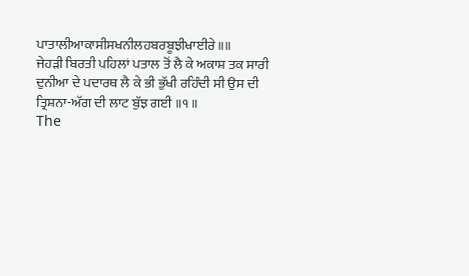ਪਾਤਾਲੀਆਕਾਸੀਸਖਨੀਲਹਬਰਬੂਝੀਖਾਈਰੇ॥॥
ਜੇਹੜੀ ਬਿਰਤੀ ਪਹਿਲਾਂ ਪਤਾਲ ਤੋਂ ਲੈ ਕੇ ਅਕਾਸ਼ ਤਕ ਸਾਰੀ ਦੁਨੀਆ ਦੇ ਪਦਾਰਥ ਲੈ ਕੇ ਭੀ ਭੁੱਖੀ ਰਹਿੰਦੀ ਸੀ ਉਸ ਦੀ ਤ੍ਰਿਸ਼ਨਾ-ਅੱਗ ਦੀ ਲਾਟ ਬੁੱਝ ਗਈ ॥੧॥
The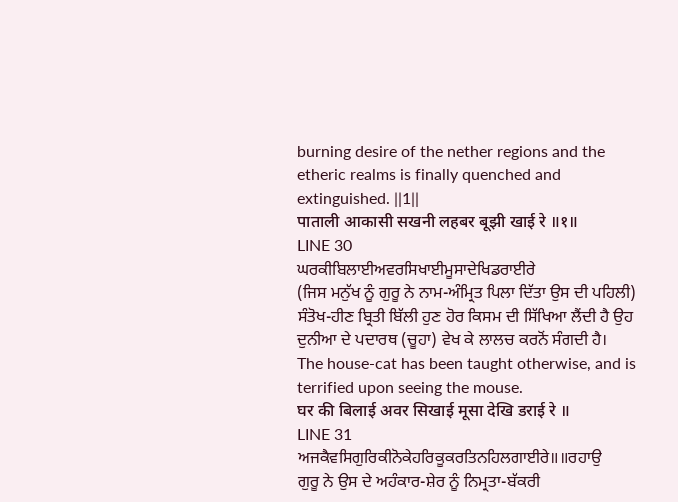burning desire of the nether regions and the etheric realms is finally quenched and extinguished. ||1||
पाताली आकासी सखनी लहबर बूझी खाई रे ॥१॥
LINE 30
ਘਰਕੀਬਿਲਾਈਅਵਰਸਿਖਾਈਮੂਸਾਦੇਖਿਡਰਾਈਰੇ
(ਜਿਸ ਮਨੁੱਖ ਨੂੰ ਗੁਰੂ ਨੇ ਨਾਮ-ਅੰਮ੍ਰਿਤ ਪਿਲਾ ਦਿੱਤਾ ਉਸ ਦੀ ਪਹਿਲੀ) ਸੰਤੋਖ-ਹੀਣ ਬ੍ਰਿਤੀ ਬਿੱਲੀ ਹੁਣ ਹੋਰ ਕਿਸਮ ਦੀ ਸਿੱਖਿਆ ਲੈਂਦੀ ਹੈ ਉਹ ਦੁਨੀਆ ਦੇ ਪਦਾਰਥ (ਚੂਹਾ) ਵੇਖ ਕੇ ਲਾਲਚ ਕਰਨੋਂ ਸੰਗਦੀ ਹੈ।
The house-cat has been taught otherwise, and is terrified upon seeing the mouse.
घर की बिलाई अवर सिखाई मूसा देखि डराई रे ॥
LINE 31
ਅਜਕੈਵਸਿਗੁਰਿਕੀਨੋਕੇਹਰਿਕੂਕਰਤਿਨਹਿਲਗਾਈਰੇ॥॥ਰਹਾਉ
ਗੁਰੂ ਨੇ ਉਸ ਦੇ ਅਹੰਕਾਰ-ਸ਼ੇਰ ਨੂੰ ਨਿਮ੍ਰਤਾ-ਬੱਕਰੀ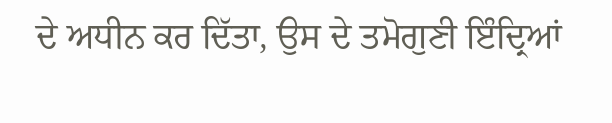ਦੇ ਅਧੀਨ ਕਰ ਦਿੱਤਾ, ਉਸ ਦੇ ਤਮੋਗੁਣੀ ਇੰਦ੍ਰਿਆਂ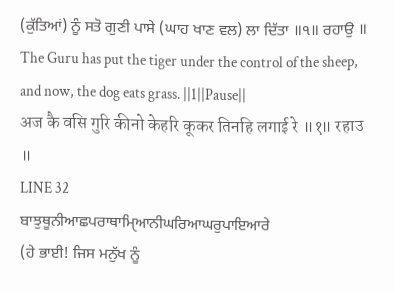(ਕੁੱਤਿਆਂ) ਨੂੰ ਸਤੋ ਗੁਣੀ ਪਾਸੇ (ਘਾਹ ਖਾਣ ਵਲ) ਲਾ ਦਿੱਤਾ ॥੧॥ ਰਹਾਉ ॥
The Guru has put the tiger under the control of the sheep, and now, the dog eats grass. ||1||Pause||
अज कै वसि गुरि कीनो केहरि कूकर तिनहि लगाई रे ॥१॥ रहाउ ॥
LINE 32
ਬਾਝੁਥੂਨੀਆਛਪਰਾਥਾਮਿੑਆਨੀਘਰਿਆਘਰੁਪਾਇਆਰੇ
(ਹੇ ਭਾਈ! ਜਿਸ ਮਨੁੱਖ ਨੂੰ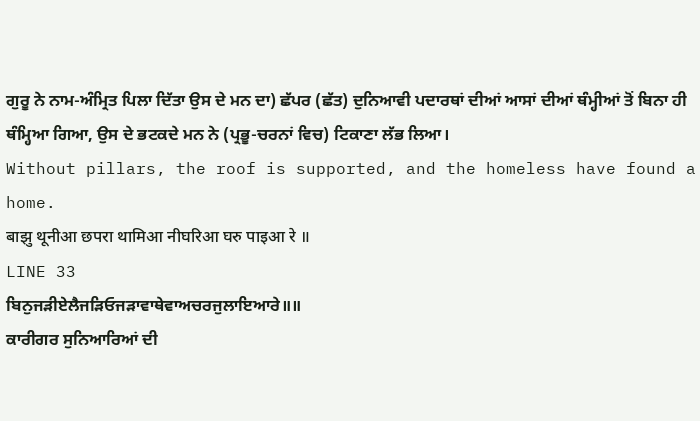ਗੁਰੂ ਨੇ ਨਾਮ-ਅੰਮ੍ਰਿਤ ਪਿਲਾ ਦਿੱਤਾ ਉਸ ਦੇ ਮਨ ਦਾ) ਛੱਪਰ (ਛੱਤ) ਦੁਨਿਆਵੀ ਪਦਾਰਥਾਂ ਦੀਆਂ ਆਸਾਂ ਦੀਆਂ ਥੰਮ੍ਹੀਆਂ ਤੋਂ ਬਿਨਾ ਹੀ ਥੰਮ੍ਹਿਆ ਗਿਆ, ਉਸ ਦੇ ਭਟਕਦੇ ਮਨ ਨੇ (ਪ੍ਰਭੂ-ਚਰਨਾਂ ਵਿਚ) ਟਿਕਾਣਾ ਲੱਭ ਲਿਆ।
Without pillars, the roof is supported, and the homeless have found a home.
बाझु थूनीआ छपरा थामिआ नीघरिआ घरु पाइआ रे ॥
LINE 33
ਬਿਨੁਜੜੀਏਲੈਜੜਿਓਜੜਾਵਾਥੇਵਾਅਚਰਜੁਲਾਇਆਰੇ॥॥
ਕਾਰੀਗਰ ਸੁਨਿਆਰਿਆਂ ਦੀ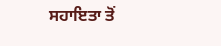ਸਹਾਇਤਾ ਤੋਂ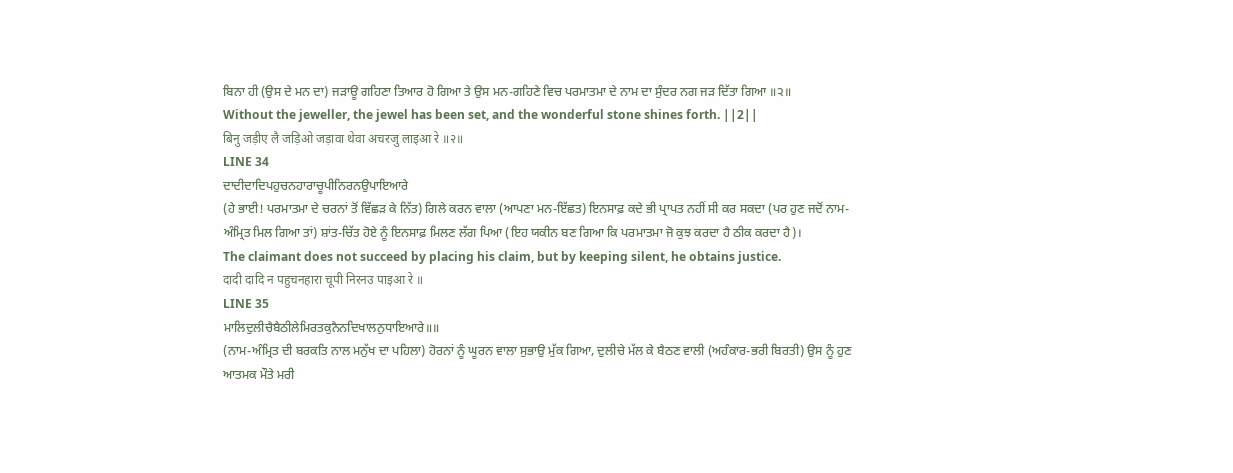ਬਿਨਾ ਹੀ (ਉਸ ਦੇ ਮਨ ਦਾ) ਜੜਾਊ ਗਹਿਣਾ ਤਿਆਰ ਹੋ ਗਿਆ ਤੇ ਉਸ ਮਨ-ਗਹਿਣੇ ਵਿਚ ਪਰਮਾਤਮਾ ਦੇ ਨਾਮ ਦਾ ਸੁੰਦਰ ਨਗ ਜੜ ਦਿੱਤਾ ਗਿਆ ॥੨॥
Without the jeweller, the jewel has been set, and the wonderful stone shines forth. ||2||
बिनु जड़ीए लै जड़िओ जड़ावा थेवा अचरजु लाइआ रे ॥२॥
LINE 34
ਦਾਦੀਦਾਦਿਪਹੁਚਨਹਾਰਾਚੂਪੀਨਿਰਨਉਪਾਇਆਰੇ
(ਹੇ ਭਾਈ! ਪਰਮਾਤਮਾ ਦੇ ਚਰਨਾਂ ਤੋਂ ਵਿੱਛੜ ਕੇ ਨਿੱਤ) ਗਿਲੇ ਕਰਨ ਵਾਲਾ (ਆਪਣਾ ਮਨ-ਇੱਛਤ) ਇਨਸਾਫ਼ ਕਦੇ ਭੀ ਪ੍ਰਾਪਤ ਨਹੀਂ ਸੀ ਕਰ ਸਕਦਾ (ਪਰ ਹੁਣ ਜਦੋਂ ਨਾਮ-ਅੰਮ੍ਰਿਤ ਮਿਲ ਗਿਆ ਤਾਂ) ਸ਼ਾਂਤ-ਚਿੱਤ ਹੋਏ ਨੂੰ ਇਨਸਾਫ਼ ਮਿਲਣ ਲੱਗ ਪਿਆ (ਇਹ ਯਕੀਨ ਬਣ ਗਿਆ ਕਿ ਪਰਮਾਤਮਾ ਜੋ ਕੁਝ ਕਰਦਾ ਹੈ ਠੀਕ ਕਰਦਾ ਹੈ)।
The claimant does not succeed by placing his claim, but by keeping silent, he obtains justice.
दादी दादि न पहुचनहारा चूपी निरनउ पाइआ रे ॥
LINE 35
ਮਾਲਿਦੁਲੀਚੈਬੈਠੀਲੇਮਿਰਤਕੁਨੈਨਦਿਖਾਲਨੁਧਾਇਆਰੇ॥॥
(ਨਾਮ-ਅੰਮ੍ਰਿਤ ਦੀ ਬਰਕਤਿ ਨਾਲ ਮਨੁੱਖ ਦਾ ਪਹਿਲਾ) ਹੋਰਨਾਂ ਨੂੰ ਘੂਰਨ ਵਾਲਾ ਸੁਭਾਉ ਮੁੱਕ ਗਿਆ, ਦੁਲੀਚੇ ਮੱਲ ਕੇ ਬੈਠਣ ਵਾਲੀ (ਅਹੰਕਾਰ-ਭਰੀ ਬਿਰਤੀ) ਉਸ ਨੂੰ ਹੁਣ ਆਤਮਕ ਮੌਤੇ ਮਰੀ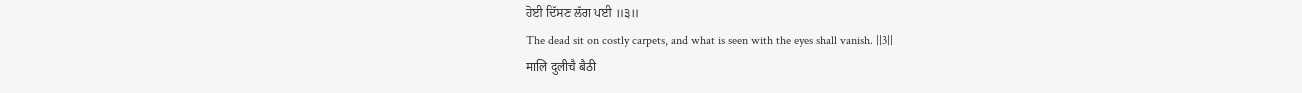ਹੋਈ ਦਿੱਸਣ ਲੱਗ ਪਈ ॥੩॥
The dead sit on costly carpets, and what is seen with the eyes shall vanish. ||3||
मालि दुलीचै बैठी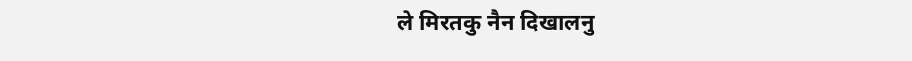ले मिरतकु नैन दिखालनु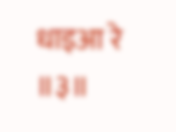धाइआ रे ॥३॥